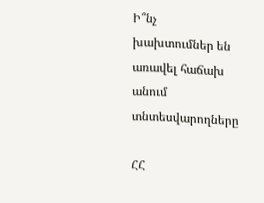Ի՞նչ խախտումներ են առավել հաճախ անում տնտեսվարողները

ՀՀ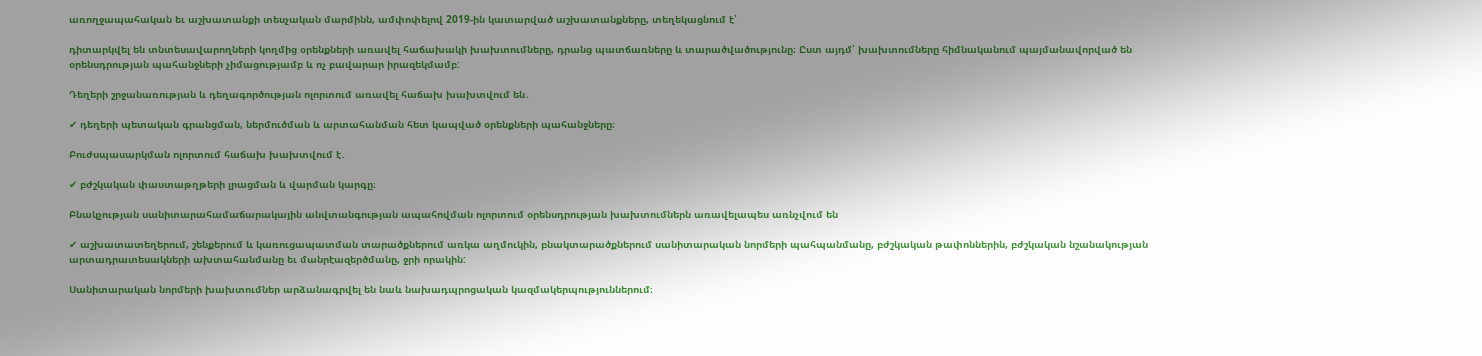առողջապահական եւ աշխատանքի տեսչական մարմինն, ամփոփելով 2019-ին կատարված աշխատանքները, տեղեկացնում է՝

դիտարկվել են տնտեսավարողների կողմից օրենքների առավել հաճախակի խախտումները, դրանց պատճառները և տարածվածությունը։ Ըստ այդմ՝ խախտումները հիմնականում պայմանավորված են օրենսդրության պահանջների չիմացությամբ և ոչ բավարար իրազեկմամբ:

Դեղերի շրջանառության և դեղագործության ոլորտում առավել հաճախ խախտվում են․

✔ դեղերի պետական գրանցման, ներմուծման և արտահանման հետ կապված օրենքների պահանջները։

Բուժսպասարկման ոլորտում հաճախ խախտվում է․

✔ բժշկական փաստաթղթերի լրացման և վարման կարգը։

Բնակչության սանիտարահամաճարակային անվտանգության ապահովման ոլորտում օրենսդրության խախտումներն առավելապես առնչվում են

✔ աշխատատեղերում, շենքերում և կառուցապատման տարածքներում առկա աղմուկին, բնակտարածքներում սանիտարական նորմերի պահպանմանը, բժշկական թափոններին, բժշկական նշանակության արտադրատեսակների ախտահանմանը եւ մանրէազերծմանը, ջրի որակին:

Սանիտարական նորմերի խախտումներ արձանագրվել են նաև նախադպրոցական կազմակերպություններում։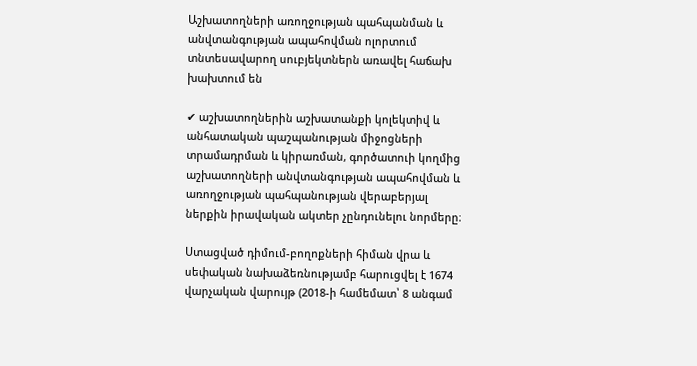Աշխատողների առողջության պահպանման և անվտանգության ապահովման ոլորտում տնտեսավարող սուբյեկտներն առավել հաճախ խախտում են

✔ աշխատողներին աշխատանքի կոլեկտիվ և անհատական պաշպանության միջոցների տրամադրման և կիրառման, գործատուի կողմից աշխատողների անվտանգության ապահովման և առողջության պահպանության վերաբերյալ ներքին իրավական ակտեր չընդունելու նորմերը։

Ստացված դիմում-բողոքների հիման վրա և սեփական նախաձեռնությամբ հարուցվել է 1674 վարչական վարույթ (2018-ի համեմատ՝ 8 անգամ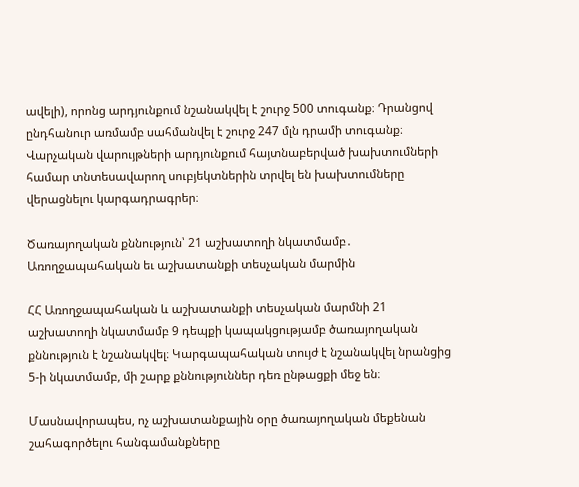ավելի), որոնց արդյունքում նշանակվել է շուրջ 500 տուգանք։ Դրանցով ընդհանուր առմամբ սահմանվել է շուրջ 247 մլն դրամի տուգանք։ Վարչական վարույթների արդյունքում հայտնաբերված խախտումների համար տնտեսավարող սուբյեկտներին տրվել են խախտումները վերացնելու կարգադրագրեր։

Ծառայողական քննություն՝ 21 աշխատողի նկատմամբ․ Առողջապահական եւ աշխատանքի տեսչական մարմին

ՀՀ Առողջապահական և աշխատանքի տեսչական մարմնի 21 աշխատողի նկատմամբ 9 դեպքի կապակցությամբ ծառայողական քննություն է նշանակվել։ Կարգապահական տույժ է նշանակվել նրանցից 5-ի նկատմամբ, մի շարք քննություններ դեռ ընթացքի մեջ են։

Մասնավորապես, ոչ աշխատանքային օրը ծառայողական մեքենան շահագործելու հանգամանքները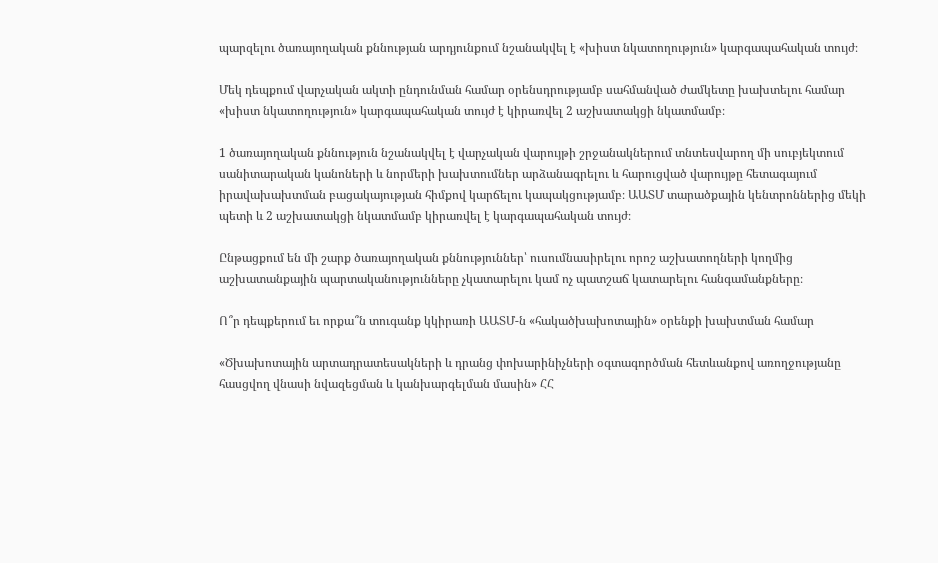պարզելու ծառայողական քննության արդյունքում նշանակվել է «խիստ նկատողություն» կարգապահական տույժ։

Մեկ դեպքում վարչական ակտի ընդունման համար օրենսդրությամբ սահմանված ժամկետը խախտելու համար «խիստ նկատողություն» կարգապահական տույժ է կիրառվել 2 աշխատակցի նկատմամբ։

1 ծառայողական քննություն նշանակվել է վարչական վարույթի շրջանակներում տնտեսվարող մի սուբյեկտում սանիտարական կանոների և նորմերի խախտումներ արձանագրելու և հարուցված վարույթը հետագայում իրավախախտման բացակայության հիմքով կարճելու կապակցությամբ։ ԱԱՏՄ տարածքային կենտրոններից մեկի պետի և 2 աշխատակցի նկատմամբ կիրառվել է կարգապահական տույժ։

Ընթացքում են մի շարք ծառայողական քննություններ՝ ուսումնասիրելու որոշ աշխատողների կողմից աշխատանքային պարտականությունները չկատարելու կամ ոչ պատշաճ կատարելու հանգամանքները։

Ո՞ր դեպքերում եւ որքա՞ն տուգանք կկիրառի ԱԱՏՄ-ն «հակածխախոտային» օրենքի խախտման համար

«Ծխախոտային արտադրատեսակների և դրանց փոխարինիչների օգտագործման հետևանքով առողջությանը հասցվող վնասի նվազեցման և կանխարգելման մասին» ՀՀ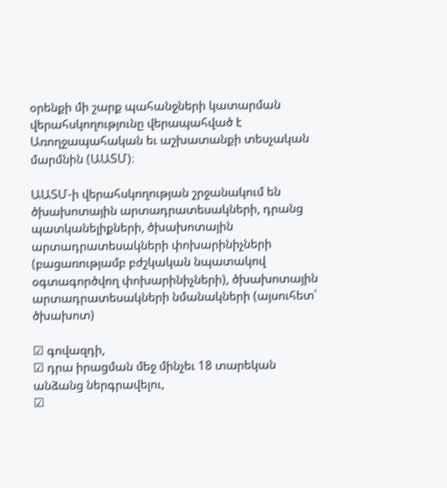օրենքի մի շարք պահանջների կատարման վերահսկողությունը վերապահված է Առողջապահական եւ աշխատանքի տեսչական մարմնին (ԱԱՏՄ)։

ԱԱՏՄ-ի վերահսկողության շրջանակում են ծխախոտային արտադրատեսակների, դրանց պատկանելիքների, ծխախոտային արտադրատեսակների փոխարինիչների (բացառությամբ բժշկական նպատակով օգտագործվող փոխարինիչների), ծխախոտային արտադրատեսակների նմանակների (այսուհետ՝ ծխախոտ)

☑ գովազդի,
☑ դրա իրացման մեջ մինչեւ 18 տարեկան անձանց ներգրավելու,
☑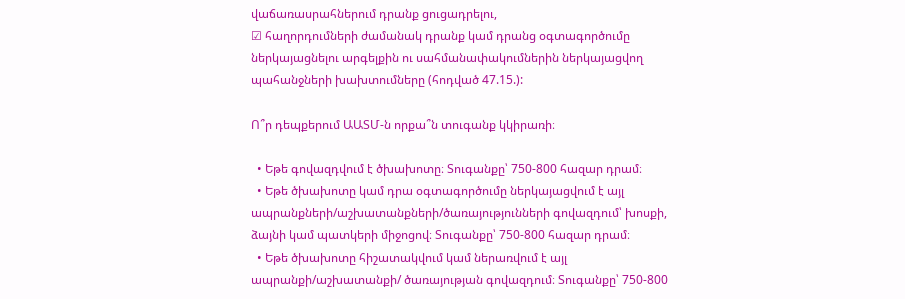վաճառասրահներում դրանք ցուցադրելու,
☑ հաղորդումների ժամանակ դրանք կամ դրանց օգտագործումը ներկայացնելու արգելքին ու սահմանափակումներին ներկայացվող պահանջների խախտումները (հոդված 47.15.):

Ո՞ր դեպքերում ԱԱՏՄ-ն որքա՞ն տուգանք կկիրառի։

  • Եթե գովազդվում է ծխախոտը։ Տուգանքը՝ 750-800 հազար դրամ։
  • Եթե ծխախոտը կամ դրա օգտագործումը ներկայացվում է այլ ապրանքների/աշխատանքների/ծառայությունների գովազդում՝ խոսքի, ձայնի կամ պատկերի միջոցով։ Տուգանքը՝ 750-800 հազար դրամ։
  • Եթե ծխախոտը հիշատակվում կամ ներառվում է այլ ապրանքի/աշխատանքի/ ծառայության գովազդում։ Տուգանքը՝ 750-800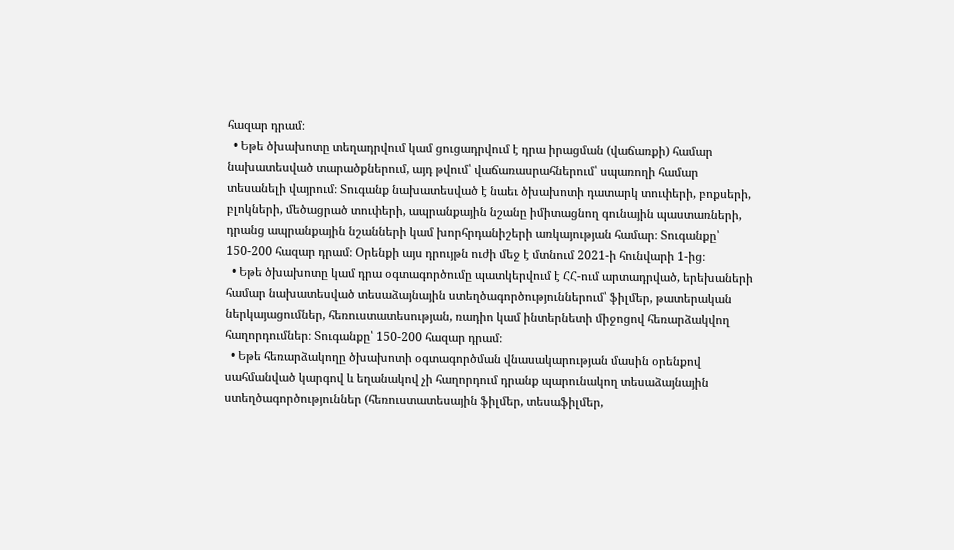հազար դրամ։
  • Եթե ծխախոտը տեղադրվում կամ ցուցադրվում է դրա իրացման (վաճառքի) համար նախատեսված տարածքներում, այդ թվում՝ վաճառասրահներում՝ սպառողի համար տեսանելի վայրում։ Տուգանք նախատեսված է նաեւ ծխախոտի դատարկ տուփերի, բոքսերի, բլոկների, մեծացրած տուփերի, ապրանքային նշանը իմիտացնող գունային պաստառների, դրանց ապրանքային նշանների կամ խորհրդանիշերի առկայության համար։ Տուգանքը՝ 150-200 հազար դրամ։ Օրենքի այս դրույթն ուժի մեջ է մտնում 2021-ի հունվարի 1-ից։
  • Եթե ծխախոտը կամ դրա օգտագործումը պատկերվում է ՀՀ-ում արտադրված, երեխաների համար նախատեսված տեսաձայնային ստեղծագործություններում՝ ֆիլմեր, թատերական ներկայացումներ, հեռուստատեսության, ռադիո կամ ինտերնետի միջոցով հեռարձակվող հաղորդումներ։ Տուգանքը՝ 150-200 հազար դրամ։
  • Եթե հեռարձակողը ծխախոտի օգտագործման վնասակարության մասին օրենքով սահմանված կարգով և եղանակով չի հաղորդում դրանք պարունակող տեսաձայնային ստեղծագործություններ (հեռուստատեսային ֆիլմեր, տեսաֆիլմեր,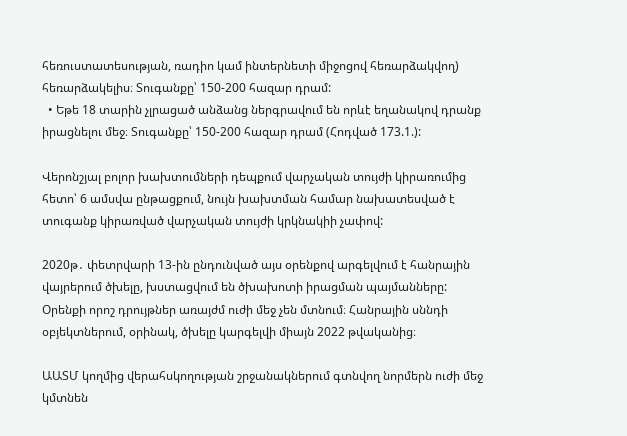հեռուստատեսության, ռադիո կամ ինտերնետի միջոցով հեռարձակվող) հեռարձակելիս։ Տուգանքը՝ 150-200 հազար դրամ:
  • Եթե 18 տարին չլրացած անձանց ներգրավում են որևէ եղանակով դրանք իրացնելու մեջ։ Տուգանքը՝ 150-200 հազար դրամ (Հոդված 173.1.):

Վերոնշյալ բոլոր խախտումների դեպքում վարչական տույժի կիրառումից հետո՝ 6 ամսվա ընթացքում, նույն խախտման համար նախատեսված է տուգանք կիրառված վարչական տույժի կրկնակիի չափով:

2020թ․ փետրվարի 13-ին ընդունված այս օրենքով արգելվում է հանրային վայրերում ծխելը, խստացվում են ծխախոտի իրացման պայմանները: Օրենքի որոշ դրույթներ առայժմ ուժի մեջ չեն մտնում։ Հանրային սննդի օբյեկտներում, օրինակ, ծխելը կարգելվի միայն 2022 թվականից։

ԱԱՏՄ կողմից վերահսկողության շրջանակներում գտնվող նորմերն ուժի մեջ կմտնեն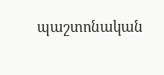պաշտոնական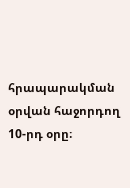հրապարակման օրվան հաջորդող 10-րդ օրը։